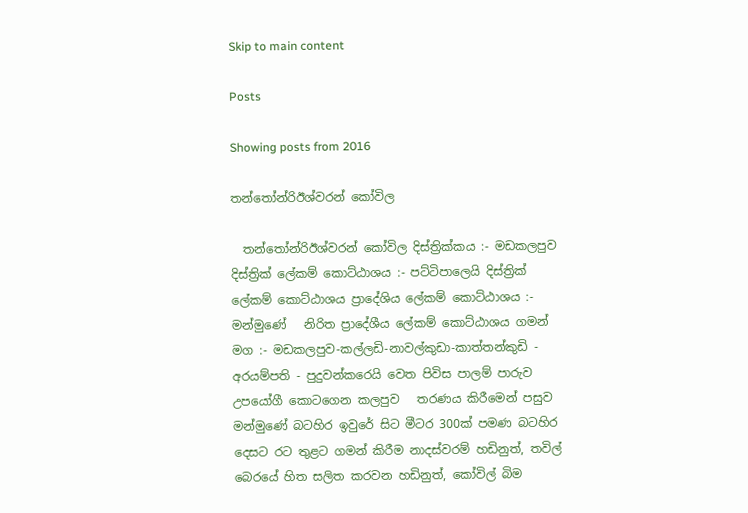Skip to main content

Posts

Showing posts from 2016

තන්තෝන්රිඊශ්වරන් කෝවිල

  තන්තෝන්රිඊශ්වරන් කෝවිල දිස්ත්‍රික්කය :- මඩකලපුව දිස්ත්‍රික් ලේකම් කොට්ඨාශය :- පට්ටිපාලෙයි දිස්ත්‍රික් ලේකම් කොට්ඨාශය ප්‍රාදේශිය ලේකම් කොට්ඨාශය :- මන්මුණේ   නිරිත ප්‍රාදේශීය ලේකම් කොට්ඨාශය ගමන් මග :- මඩකලපුව-කල්ලඩි-නාවල්කුඩා-කාත්තන්කුඩි - අරයම්පති - පුදුවන්කරෙයි වෙත පිවිස පාලම් පාරුව උපයෝගී කොටගෙන කලපුව   තරණය කිරීමෙන් පසුව මන්මුණේ බටහිර ඉවුරේ සිට මීටර 300ක් පමණ බටහිර දෙසට රට තුළට ගමන් කිරීම නාදස්වරම් හඩිනුත්, තවිල් බෙරයේ හිත සලිත කරවන හඩිනුත්, කෝවිල් බිම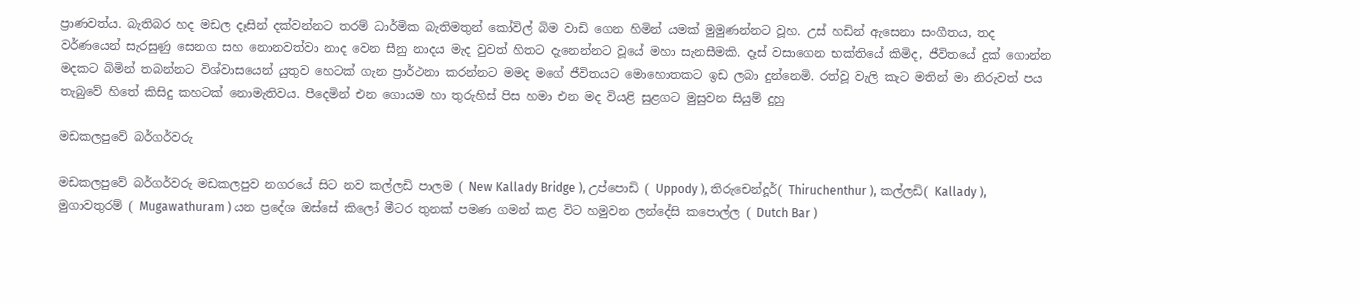ප්‍රාණවත්ය. බැතිබර හද මඩල දෑසින් දක්වන්නට තරම් ධාර්මික බැතිමතුන් කෝවිල් බිම වාඩි ගෙන හිමින් යමක් මුමුණන්නට වූහ. උස් හඩින් ඇසෙනා සංගීතය, තද වර්ණයෙන් සැරසුණු සෙනග සහ නොනවත්වා නාද වෙන සීනු නාදය මැද වුවත් හිතට දැනෙන්නට වූයේ මහා සැනසීමකි. දෑස් වසාගෙන භක්තියේ කිමිද, ජීවිතයේ දුක් ගොන්න මදකට බිමින් තබන්නට විශ්වාසයෙන් යුතුව හෙටක් ගැන ප්‍රාර්ථනා කරන්නට මමද මගේ ජීවිතයට මොහොතකට ඉඩ ලබා දුන්නෙමි. රත්වූ වැලි කැට මතින් මා නිරුවත් පය තැබුවේ හිතේ කිසිදු කහටක් නොමැතිවය. පීදෙමින් එන ගොයම හා තුරුහිස් පිස හමා එන මද වියළි සුළගට මුසුවන සියුම් දුහු

මඩකලපුවේ බර්ගර්වරු

මඩකලපුවේ බර්ගර්වරු මඩකලපුව නගරයේ සිට නව කල්ලඩි පාලම ( New Kallady Bridge ), උප්පොඩි ( Uppody ), තිරුචෙන්දූර්( Thiruchenthur ), කල්ලඩි( Kallady ), මුගාවතුරම් ( Mugawathuram ) යන ප්‍රදේශ ඔස්සේ කිලෝ මීටර තුනක් පමණ ගමන් කළ විට හමුවන ලන්දේසි කපොල්ල ( Dutch Bar )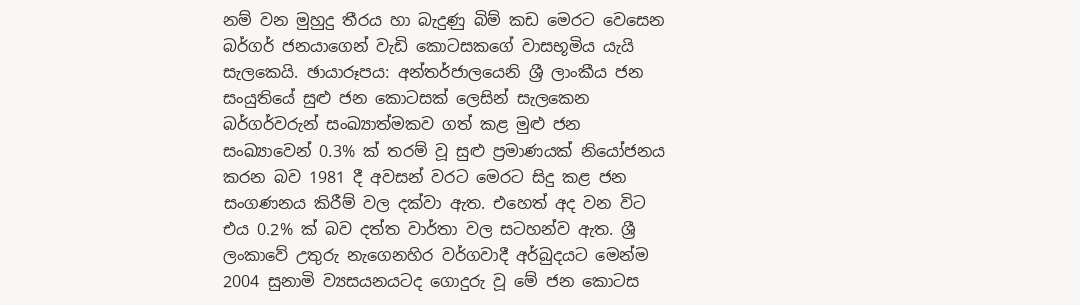නම් වන මුහුදු තීරය හා බැදුණු බිම් කඩ මෙරට වෙසෙන බර්ගර් ජනයාගෙන් වැඩි කොටසකගේ වාසභූමිය යැයි සැලකෙයි. ඡායාරූපය: අන්තර්ජාලයෙනි ශ්‍රී ලාංකීය ජන සංයුතියේ සුළු ජන කොටසක් ලෙසින් සැලකෙන බර්ගර්වරුන් සංඛ්‍යාත්මකව ගත් කළ මුළු ජන සංඛ්‍යාවෙන් 0.3% ක් තරම් වූ සුළු ප්‍රමාණයක් නියෝජනය කරන බව 1981 දී අවසන් වරට මෙරට සිදු කළ ජන සංගණනය කිරීම් වල දක්වා ඇත. එහෙත් අද වන විට එය 0.2% ක් බව දත්ත වාර්තා වල සටහන්ව ඇත. ශ්‍රී ලංකාවේ උතුරු නැගෙනහිර වර්ගවාදී අර්බුදයට මෙන්ම 2004 සුනාමි ව්‍යසයනයටද ගොදුරු වූ මේ ජන කොටස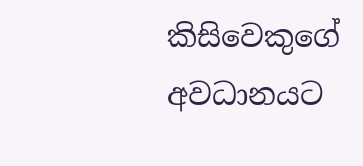කිසිවෙකුගේ අවධානයට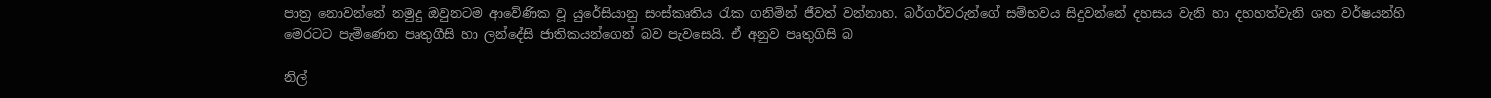පාත්‍ර නොවන්නේ නමුදු ඔවුනටම ආවේණික වූ යුරේසියානු සංස්කෘතිය රැක ගනිමින් ජීවත් වන්නාහ. බර්ගර්වරුන්ගේ සම්භවය සිදුවන්නේ දහසය වැනි හා දහහත්වැනි ශත වර්ෂයන්හි මෙරටට පැමිණෙන පෘතුගීසි හා ලන්දේසි ජාතිකයන්ගෙන් බව පැවසෙයි. ඒ අනුව පෘතුගිසි බ

නිල්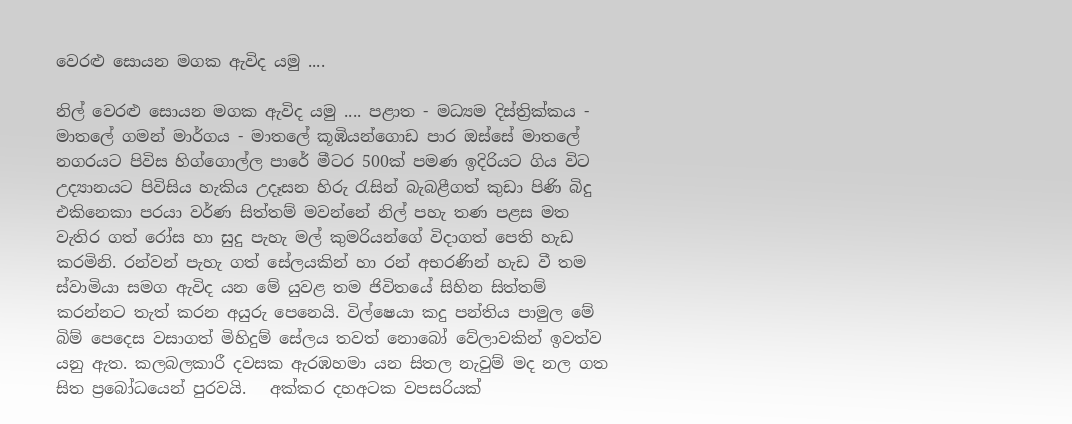වෙරළු සොයන මගක ඇවිද යමු ....

නිල් වෙරළු සොයන මගක ඇවිද යමු .... පළාත - මධ්‍යම දිස්ත්‍රික්කය - මාතලේ ගමන් මාර්ගය - මාතලේ කූඹියන්ගොඩ පාර ඔස්සේ මාතලේ නගරයට පිවිස හිග්ගොල්ල පාරේ මීටර 500ක් පමණ ඉදිරියට ගිය විට උද්‍යානයට පිවිසිය හැකිය උදෑසන හිරු රැසින් බැබළීගත් කුඩා පිණි බිදු එකිනෙකා පරයා වර්ණ සිත්තම් මවන්නේ නිල් පහැ තණ පළස මත වැතිර ගත් රෝස හා සුදු පැහැ මල් කුමරියන්ගේ විදාගත් පෙති හැඩ කරමිනි. රන්වන් පැහැ ගත් සේලයකින් හා රන් අභරණින් හැඩ වී තම ස්වාමියා සමග ඇවිද යන මේ යුවළ තම ජිවි‍තයේ සිහින සිත්තම් කරන්නට තැත් කරන අයුරු පෙනෙයි. විල්ෂෙයා කදු පන්තිය පාමුල මේ බිම් පෙදෙස වසාගත් මිහිදුම් සේලය තවත් නොබෝ වේලාවකින් ඉවත්ව යනු ඇත. කලබලකාරී දවසක ඇරඹහමා යන සිතල නැවුම් මද නල ගත සිත ප්‍රබෝධයෙන් පුරවයි.   අක්කර දහඅටක වපසරියක්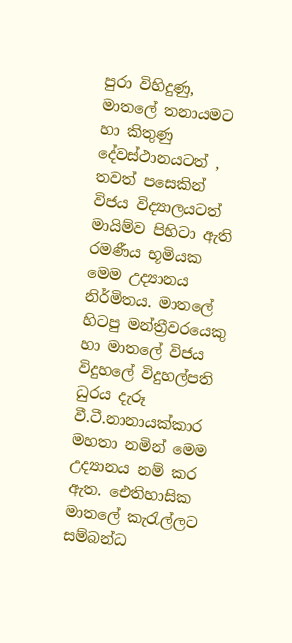පුරා විහිදුණු, මාතලේ තනායමට හා කිතුණු දේවස්ථානයටත් , තවත් පසෙකින් විජය විද්‍යාලයටත් මායිම්ව පිහිටා ඇති රමණීය භූමියක මෙම උද්‍යානය නිර්මිතය. මාතලේ හිටපු මන්ත්‍රීවරයෙකු හා මාතලේ විජය විදුහලේ විදුහල්පති ධුරය දැරූ වී.ටී.නානායක්කාර මහතා නමින් මෙම උද්‍යානය නම් කර ඇත. ඓතිහාසික මාතලේ කැරැල්ලට සම්බන්ධ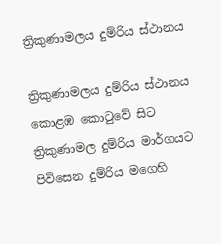ත්‍රිකුණාමලය දුම්රිය ස්ථානය

ත්‍රිකුණාමලය දුම්රිය ස්ථානය කොළඹ කොටුවේ සිට ත්‍රිකුණාමල දුම්රිය මාර්ගයට පිවිසෙන දුම්රිය මගෙහි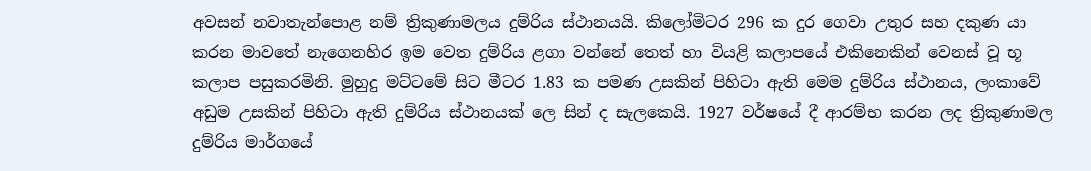අවසන් නවාතැන්පොළ නම් ත්‍රිකුණාමලය දුම්රිය ස්ථානයයි. කිලෝමිටර 296 ක දුර ගෙවා උතුර සහ දකුණ යා කරන මාවතේ නැගෙනහිර ඉම වෙත දුම්රිය ළගා වන්නේ තෙත් හා වියළි කලාපයේ එකිනෙකින් වෙනස් වූ භූ කලාප පසුකරමිනි. මුහුදු මට්ටමේ සිට මීටර 1.83 ක පමණ උසකින් පිහිටා ඇති මෙම දුම්රිය ස්ථානය, ලංකාවේ අඩුම උසකින් පිහිටා ඇති දුම්රිය ස්ථානයක් ලෙ සින් ද සැලකෙයි. 1927 වර්ෂයේ දී ආරම්භ කරන ලද ත්‍රිකුණාමල දුම්රිය මාර්ගයේ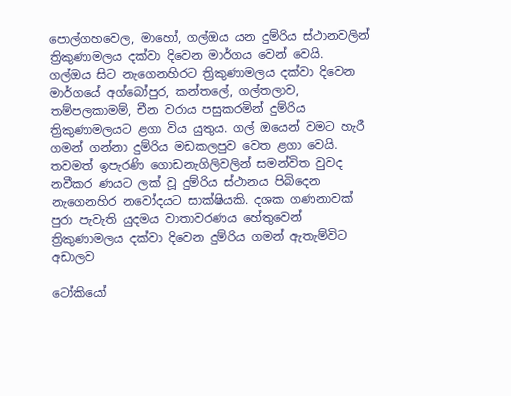පොල්ගහවෙල, මාහෝ, ගල්ඔය යන දුම්රිය ස්ථානවලින් ත්‍රිකුණාමලය දක්වා දිවෙන මාර්ගය වෙන් වෙයි. ගල්ඔය සිට නැගෙනහිරට ත්‍රිකුණාමලය දක්වා දිවෙන මාර්ගයේ අග්බෝපුර, කන්තලේ, ගල්තලාව, තම්පලකාමම්, චීන වරාය පසුකරමින් දුම්රිය ත්‍රිකුණාමලයට ළගා විය යුතුය. ගල් ඔයෙන් වමට හැරී ගමන් ගන්නා දුම්රිය මඩකලපුව වෙත ළගා වෙයි. තවමත් ඉපැරණි ගොඩනැගිලිවලින් සමන්විත වුවද නවීකර ණයට ලක් වූ දුම්රිය ස්ථානය පිබිදෙන නැගෙනහිර නවෝදයට සාක්ෂියකි. දශක ගණනාවක්   පුරා පැවැති යුදමය වාතාවරණය හේතුවෙන් ත්‍රිකුණාමලය දක්වා දිවෙන දුම්රිය ගමන් ඇතැම්විට අඩාලව

ටෝකියෝ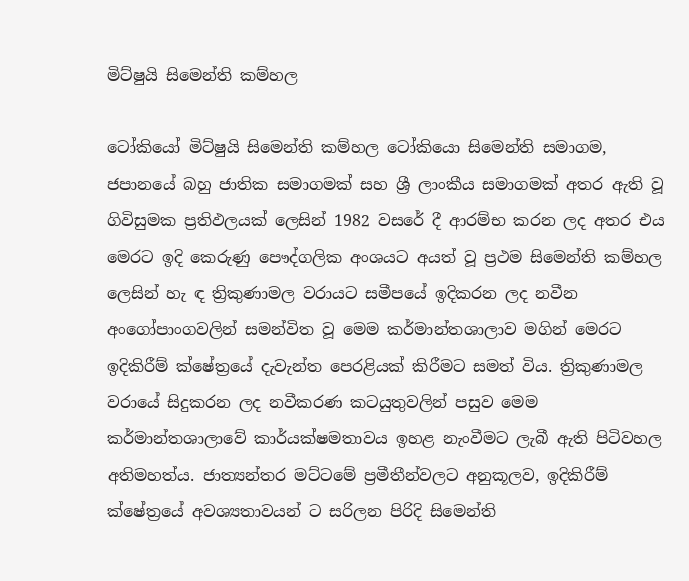මිට්ෂුයි සිමෙන්ති කම්හල

ටෝකියෝ මිට්ෂුයි සිමෙන්ති කම්හල ටෝකියො සිමෙන්ති සමාගම, ජපානයේ බහු ජාතික සමාගමක් සහ ශ්‍රී ලාංකීය සමාගමක් අතර ඇති වූ ගිවිසුමක ප්‍රතිඵලයක් ලෙසින් 1982 වසරේ දී ආරම්භ කරන ලද අතර එය මෙරට ඉදි කෙරුණු පෞද්ගලික අංශයට අයත් වූ ප්‍රථම සිමෙන්ති කම්හල ලෙසින් හැ ඳ ත්‍රිකුණාමල වරායට සමීපයේ ඉදිකරන ලද නවීන අංගෝපාංගවලින් සමන්විත වූ මෙම කර්මාන්තශාලාව මගින් මෙරට ඉදිකිරීම් ක්ෂේත්‍රයේ දැවැන්ත පෙරළියක් කිරීමට සමත් විය. ත්‍රිකුණාමල වරායේ සිදුකරන ලද නවීකරණ කටයුතුවලින් පසුව මෙම කර්මාන්තශාලාවේ කාර්යක්ෂමතාවය ඉහළ නැංවීමට ලැබී ඇති පිටිවහල අතිමහත්ය. ජාත්‍යන්තර මට්ටමේ ප්‍රමීතීන්වලට අනුකූලව, ඉදිකිරීම් ක්ෂේත්‍රයේ අවශ්‍යතාවයන් ට සරිලන පිරිදි සිමෙන්ති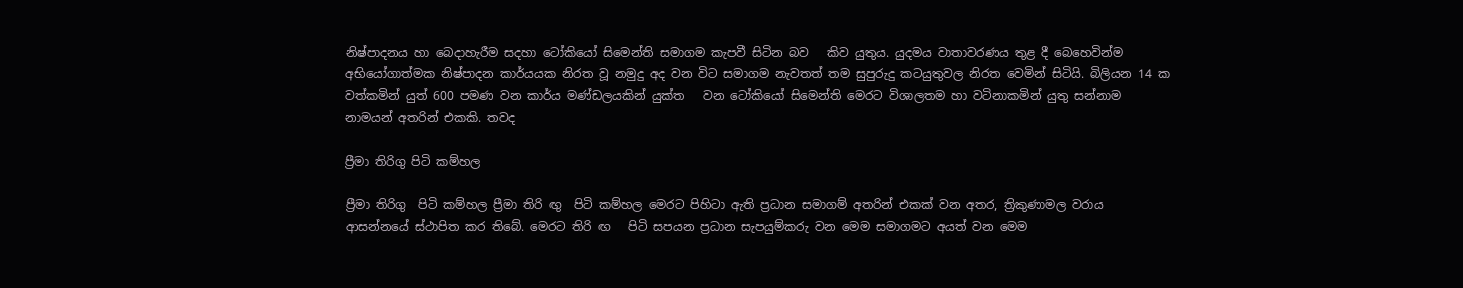නිෂ්පාදනය හා බෙදාහැරීම සදහා ටෝකියෝ සිමෙන්ති සමාගම කැපවී සිටින බව   කිව යුතුය. යුදමය වාතාවරණය තුළ දී බෙහෙවින්ම අභියෝගාත්මක නිෂ්පාදන කාර්යයක නිරත වූ නමුදු අද වන විට සමාගම නැවතත් තම සුපුරුදු කටයුතුවල නිරත වෙමින් සිටියි. බිලියන 14 ක වත්කමින් යුත් 600 පමණ වන කාර්ය මණ්ඩලයකින් යුක්ත   වන ටෝකියෝ සිමෙන්ති මෙරට විශාලතම හා වටිනාකමින් යුතු සන්නාම නාමයන් අතරින් එකකි. තවද

ප්‍රීමා තිරිගු පිටි කම්හල

ප්‍රීමා තිරිගු  පිටි කම්හල ප්‍රීමා තිරි ඟු  පිටි කම්හල මෙරට පිහිටා ඇති ප්‍රධාන සමාගම් අතරින් එකක් වන අතර, ත්‍රිකුණාමල වරාය ආසන්නයේ ස්ථාපිත කර තිබේ. මෙරට තිරි ඟ   පිටි සපයන ප්‍රධාන සැපයුම්කරු වන මෙම සමාගමට අයත් වන මෙම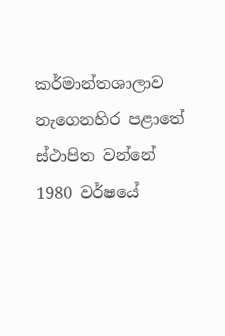කර්මාන්තශාලාව නැගෙනහිර පළාතේ ස්ථාපිත වන්නේ 1980 වර්ෂයේ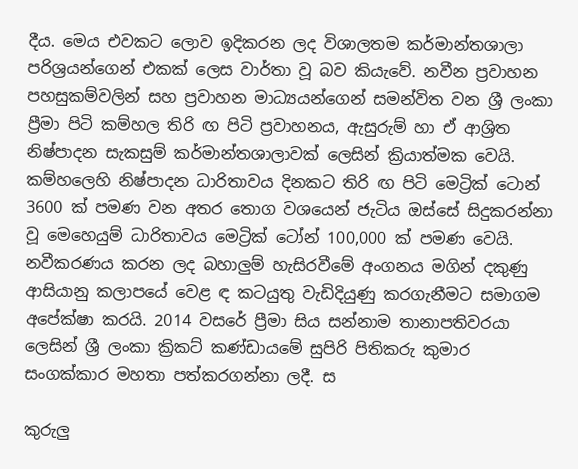දීය. මෙය එවකට ලොව ඉදිකරන ලද විශාලතම කර්මාන්තශාලා පරිශ්‍රයන්ගෙන් එකක් ලෙස වාර්තා වූ බව කියැවේ. නවීන ප්‍රවාහන පහසුකම්වලින් සහ ප්‍රවාහන මාධ්‍යයන්ගෙන් සමන්විත වන ශ්‍රී ලංකා ප්‍රීමා පිටි කම්හල තිරි ඟ පිටි ප්‍රවාහනය, ඇසුරුම් හා ඒ ආශ්‍රිත නිෂ්පාදන සැකසුම් කර්මාන්තශාලාවක් ලෙසින් ක්‍රියාත්මක වෙයි. කම්හලෙහි නිෂ්පාදන ධාරිතාවය දිනකට තිරි ඟ පිටි මෙට්‍රික් ටොන් 3600 ක් පමණ වන අතර තොග වශයෙන් ජැටිය ඔස්සේ සිදුකරන්නා වූ මෙහෙයුම් ධාරිතාවය මෙට්‍රික් ටෝන් 100,000 ක් පමණ වෙයි. නවීකරණය කරන ලද බහාලුම් හැසිරවීමේ අංගනය මගින් දකුණු ආසියානු කලාපයේ වෙළ ඳ කටයුතු වැඩිදියුණු කරගැනීමට සමාගම අපේක්ෂා කරයි. 2014 වසරේ ප්‍රීමා සිය සන්නාම තානාපතිවරයා ලෙසින් ශ්‍රී ලංකා ක්‍රිකට් කණ්ඩායමේ සුපිරි පිතිකරු කුමාර සංගක්කාර මහතා පත්කරගන්නා ලදී. ස

කුරුලු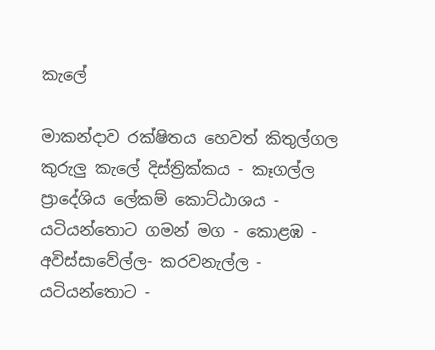කැලේ

මාකන්දාව රක්ෂිතය හෙවත් කිතුල්ගල කුරුලු කැලේ දිස්ත්‍රික්කය - කෑගල්ල ප්‍රාදේශිය ලේකම් කොට්ඨාශය - යටියන්තොට ගමන් මග - කොළඹ - අවිස්සාවේල්ල- කරවනැල්ල - යටියන්තොට -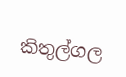කිතුල්ගල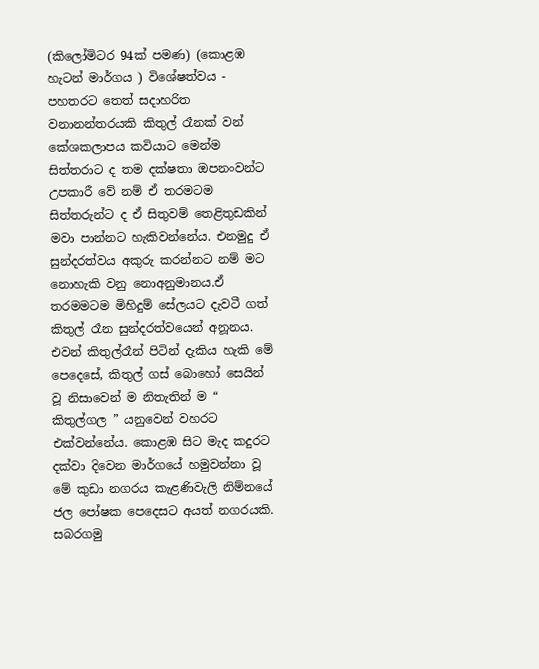(කිලෝමිටර 94ක් පමණ) (කොළඹ හැටන් මාර්ගය ) විශේෂත්වය - පහතරට තෙත් සදාහරිත වනානන්තරයකි කිතුල් රෑනක් වන් කේශකලාපය කවියාට මෙන්ම සිත්තරාට ද තම දක්ෂතා ඔපනංවන්ට උපකාරී වේ නම් ඒ තරමටම සිත්තරුන්ට ද ඒ සිතුවම් තෙළිතුඩකින් මවා පාන්නට හැකිවන්නේය. එනමුදු ඒ සුන්දරත්වය අකුරු කරන්නට නම් මට නොහැකි වනු නොඅනුමානය.ඒ තරමමටම මිහිදුම් සේලයට දැවටී ගත් කිතුල් රෑන සුන්දරත්වයෙන් අනූනය. එවන් කිතුල්රෑන් පිටින් දැකිය හැකි මේ පෙදෙසේ, කිතුල් ගස් බොහෝ සෙයින් වූ නිසාවෙන් ම නිතැතින් ම “ කිතුල්ගල ” යනුවෙන් වහරට එක්වන්නේය. කොළඹ සිට මැද කදුරට දක්වා දිවෙන මාර්ගයේ හමුවන්නා වූ මේ කුඩා නගරය කැළණිවැලි නිම්නයේ ජල පෝෂක පෙදෙසට අයත් නගරයකි. සබරගමු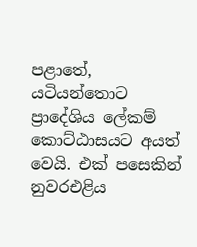පළාතේ, යටියන්තොට ප්‍රාදේශිය ලේකම් කොට්ඨාසයට අයත් වෙයි. එක් පසෙකින් නුවරඑළිය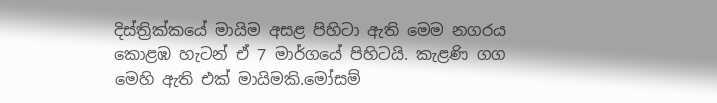දිස්ත්‍රික්කයේ මායිම අසළ පිහිටා ඇති මෙම නගරය කොළඹ හැටන් ඒ 7 මාර්ගයේ පිහිටයි. කැළණි ගග මෙහි ඇති එක් මායිමකි.මෝසම්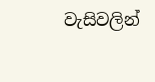වැසිවලින්